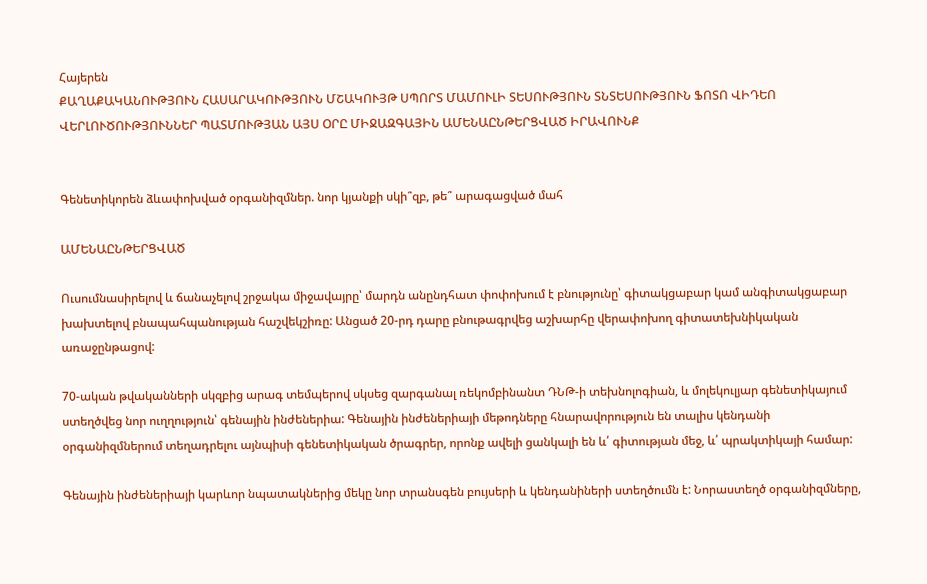Հայերեն
ՔԱՂԱՔԱԿԱՆՈՒԹՅՈՒՆ ՀԱՍԱՐԱԿՈՒԹՅՈՒՆ ՄՇԱԿՈՒՅԹ ՍՊՈՐՏ ՄԱՄՈՒԼԻ ՏԵՍՈՒԹՅՈՒՆ ՏՆՏԵՍՈՒԹՅՈՒՆ ՖՈՏՈ ՎԻԴԵՈ ՎԵՐԼՈՒԾՈՒԹՅՈՒՆՆԵՐ ՊԱՏՄՈՒԹՅԱՆ ԱՅՍ ՕՐԸ ՄԻՋԱԶԳԱՅԻՆ ԱՄԵՆԱԸՆԹԵՐՑՎԱԾ ԻՐԱՎՈՒՆՔ


Գենետիկորեն ձևափոխված օրգանիզմներ. նոր կյանքի սկի՞զբ, թե՞ արագացված մահ

ԱՄԵՆԱԸՆԹԵՐՑՎԱԾ

Ուսումնասիրելով և ճանաչելով շրջակա միջավայրը՝ մարդն անընդհատ փոփոխում է բնությունը՝ գիտակցաբար կամ անգիտակցաբար խախտելով բնապահպանության հաշվեկշիռը: Անցած 20-րդ դարը բնութագրվեց աշխարհը վերափոխող գիտատեխնիկական առաջընթացով:

70-ական թվականների սկզբից արագ տեմպերով սկսեց զարգանալ ռեկոմբինանտ ԴՆԹ-ի տեխնոլոգիան, և մոլեկուլյար գենետիկայում ստեղծվեց նոր ուղղություն՝ գենային ինժեներիա: Գենային ինժեներիայի մեթոդները հնարավորություն են տալիս կենդանի օրգանիզմներում տեղադրելու այնպիսի գենետիկական ծրագրեր, որոնք ավելի ցանկալի են և՛ գիտության մեջ, և՛ պրակտիկայի համար:

Գենային ինժեներիայի կարևոր նպատակներից մեկը նոր տրանսգեն բույսերի և կենդանիների ստեղծումն է: Նորաստեղծ օրգանիզմները,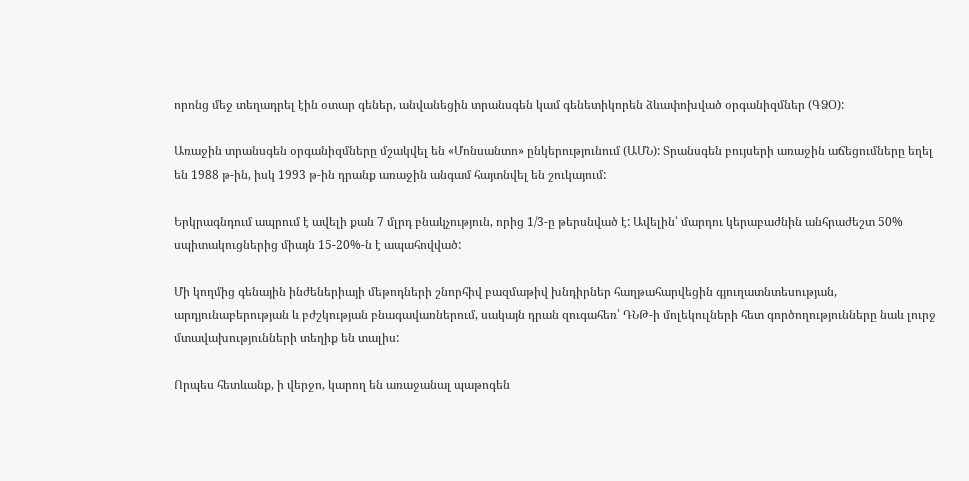որոնց մեջ տեղադրել էին օտար գեներ, անվանեցին տրանսգեն կամ գենետիկորեն ձևափոխված օրգանիզմներ (ԳՁՕ):

Առաջին տրանսգեն օրգանիզմները մշակվել են «Մոնսանտո» ընկերությունում (ԱՄՆ): Տրանսգեն բույսերի առաջին աճեցումները եղել են 1988 թ-ին, իսկ 1993 թ-ին դրանք առաջին անգամ հայտնվել են շուկայում:

Երկրագնդում ապրում է ավելի քան 7 մլրդ բնակչություն, որից 1/3-ը թերսնված է: Ավելին՝ մարդու կերաբաժնին անհրաժեշտ 50% սպիտակուցներից միայն 15-20%-ն է ապահովված:

Մի կողմից գենային ինժեներիայի մեթոդների շնորհիվ բազմաթիվ խնդիրներ հաղթահարվեցին գյուղատնտեսության, արդյունաբերության և բժշկության բնագավառներում, սակայն դրան զուգահեռ՝ ԴՆԹ-ի մոլեկուլների հետ գործողությունները նաև լուրջ մտավախությունների տեղիք են տալիս:

Որպես հետևանք, ի վերջո, կարող են առաջանալ պաթոգեն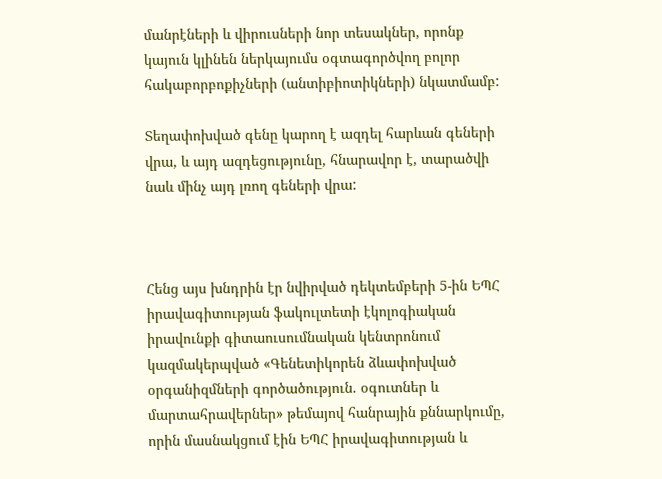մանրէների և վիրուսների նոր տեսակներ, որոնք կայուն կլինեն ներկայումս օգտագործվող բոլոր հակաբորբոքիչների (անտիբիոտիկների) նկատմամբ:

Տեղափոխված գենը կարող է ազդել հարևան գեների վրա, և այդ ազդեցությունը, հնարավոր է, տարածվի նաև մինչ այդ լռող գեների վրա:



Հենց այս խնդրին էր նվիրված դեկտեմբերի 5-ին ԵՊՀ իրավագիտության ֆակուլտետի էկոլոգիական իրավունքի գիտաուսումնական կենտրոնում կազմակերպված «Գենետիկորեն ձևափոխված օրգանիզմների գործածություն. օգուտներ և մարտահրավերներ» թեմայով հանրային քննարկումը, որին մասնակցում էին ԵՊՀ իրավագիտության և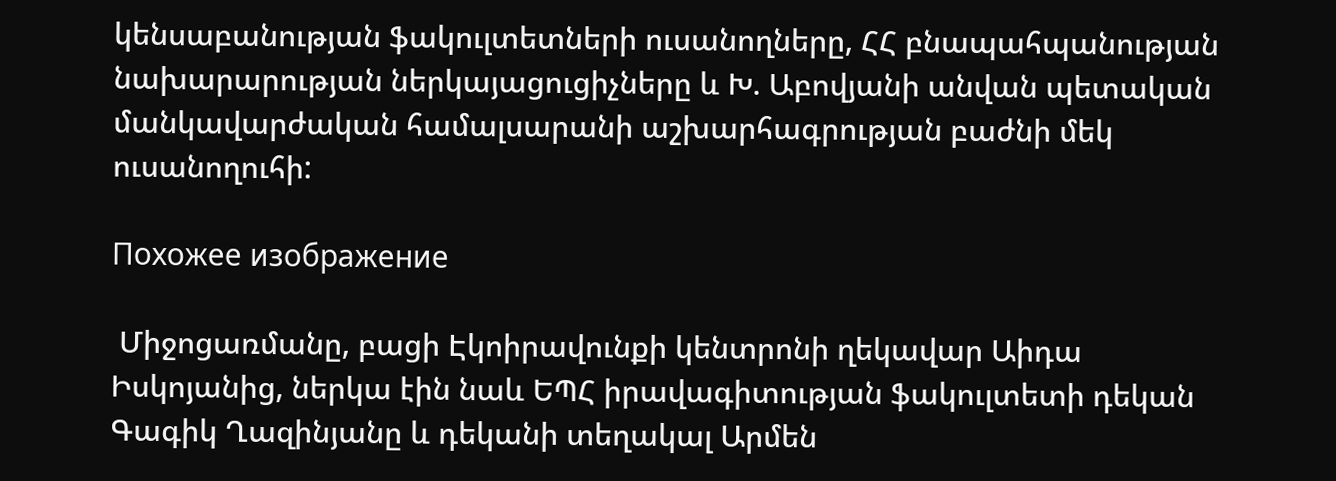կենսաբանության ֆակուլտետների ուսանողները, ՀՀ բնապահպանության նախարարության ներկայացուցիչները և Խ. Աբովյանի անվան պետական մանկավարժական համալսարանի աշխարհագրության բաժնի մեկ ուսանողուհի:

Похожее изображение

 Միջոցառմանը, բացի Էկոիրավունքի կենտրոնի ղեկավար Աիդա Իսկոյանից, ներկա էին նաև ԵՊՀ իրավագիտության ֆակուլտետի դեկան Գագիկ Ղազինյանը և դեկանի տեղակալ Արմեն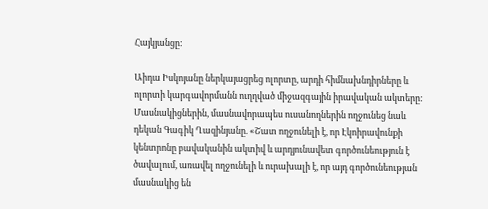Հայկյանցը:

Աիդա Իսկոյանը ներկայացրեց ոլորտը, արդի հիմնախնդիրները և ոլորտի կարգավորմանն ուղղված միջազգային իրավական ակտերը: Մասնակիցներին, մասնավորապես ուսանողներին ողջունեց նաև դեկան Գագիկ Ղազինյանը. «Շատ ողջունելի է, որ Էկոիրավունքի կենտրոնը բավականին ակտիվ և արդյունավետ գործունեություն է ծավալում, առավել ողջունելի և ուրախալի է, որ այդ գործունեության մասնակից են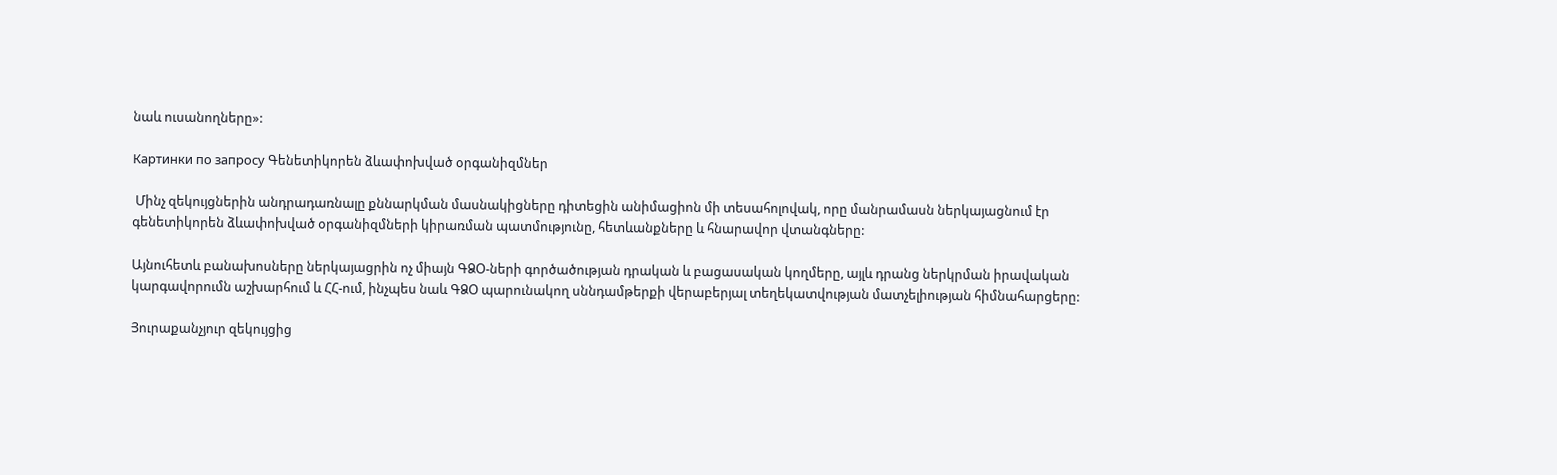նաև ուսանողները»:

Картинки по запросу Գենետիկորեն ձևափոխված օրգանիզմներ

 Մինչ զեկույցներին անդրադառնալը քննարկման մասնակիցները դիտեցին անիմացիոն մի տեսահոլովակ, որը մանրամասն ներկայացնում էր գենետիկորեն ձևափոխված օրգանիզմների կիրառման պատմությունը, հետևանքները և հնարավոր վտանգները:

Այնուհետև բանախոսները ներկայացրին ոչ միայն ԳՁՕ-ների գործածության դրական և բացասական կողմերը, այլև դրանց ներկրման իրավական կարգավորումն աշխարհում և ՀՀ-ում, ինչպես նաև ԳՁՕ պարունակող սննդամթերքի վերաբերյալ տեղեկատվության մատչելիության հիմնահարցերը:

Յուրաքանչյուր զեկույցից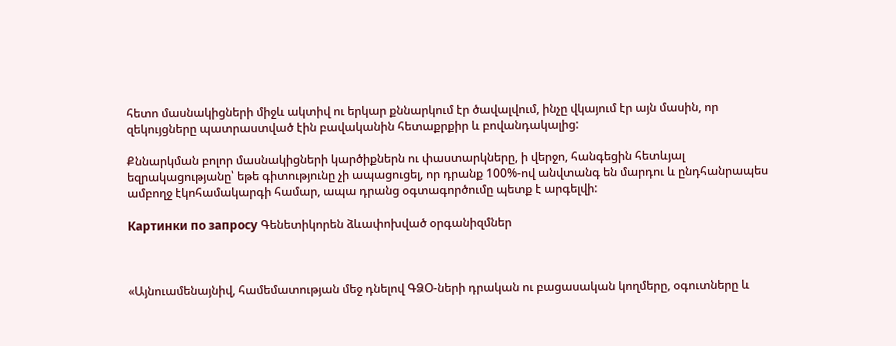հետո մասնակիցների միջև ակտիվ ու երկար քննարկում էր ծավալվում, ինչը վկայում էր այն մասին, որ զեկույցները պատրաստված էին բավականին հետաքրքիր և բովանդակալից:

Քննարկման բոլոր մասնակիցների կարծիքներն ու փաստարկները, ի վերջո, հանգեցին հետևյալ եզրակացությանը՝ եթե գիտությունը չի ապացուցել, որ դրանք 100%-ով անվտանգ են մարդու և ընդհանրապես ամբողջ էկոհամակարգի համար, ապա դրանց օգտագործումը պետք է արգելվի:

Картинки по запросу Գենետիկորեն ձևափոխված օրգանիզմներ



«Այնուամենայնիվ, համեմատության մեջ դնելով ԳՁՕ-ների դրական ու բացասական կողմերը, օգուտները և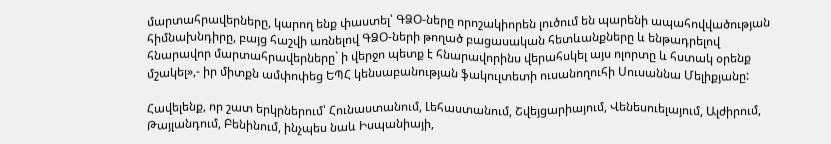մարտահրավերները, կարող ենք փաստել՝ ԳՁՕ-ները որոշակիորեն լուծում են պարենի ապահովվածության հիմնախնդիրը, բայց հաշվի առնելով ԳՁՕ-ների թողած բացասական հետևանքները և ենթադրելով հնարավոր մարտահրավերները` ի վերջո պետք է հնարավորինս վերահսկել այս ոլորտը և հստակ օրենք մշակել»,- իր միտքն ամփոփեց ԵՊՀ կենսաբանության ֆակուլտետի ուսանողուհի Սուսաննա Մելիքյանը:

Հավելենք, որ շատ երկրներում՝ Հունաստանում, Լեհաստանում, Շվեյցարիայում, Վենեսուելայում, Ալժիրում, Թայլանդում, Բենինում, ինչպես նաև Իսպանիայի,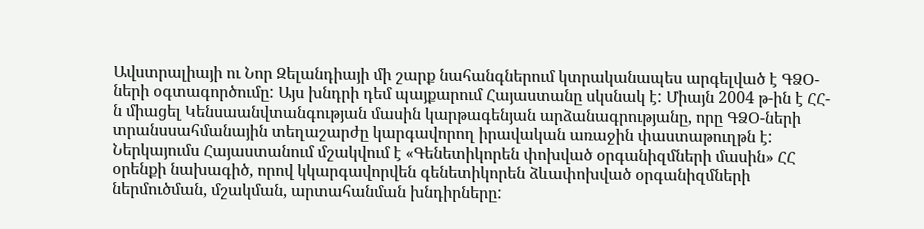Ավստրալիայի ու Նոր Զելանդիայի մի շարք նահանգներում կտրականապես արգելված է ԳՁՕ-ների օգտագործումը: Այս խնդրի դեմ պայքարում Հայաստանը սկսնակ է: Միայն 2004 թ-ին է ՀՀ-ն միացել Կենսաանվտանգության մասին կարթագենյան արձանագրությանը, որը ԳՁՕ-ների տրանսսահմանային տեղաշարժը կարգավորող իրավական առաջին փաստաթուղթն է: Ներկայումս Հայաստանում մշակվում է «Գենետիկորեն փոխված օրգանիզմների մասին» ՀՀ օրենքի նախագիծ, որով կկարգավորվեն գենետիկորեն ձևափոխված օրգանիզմների ներմուծման, մշակման, արտահանման խնդիրները: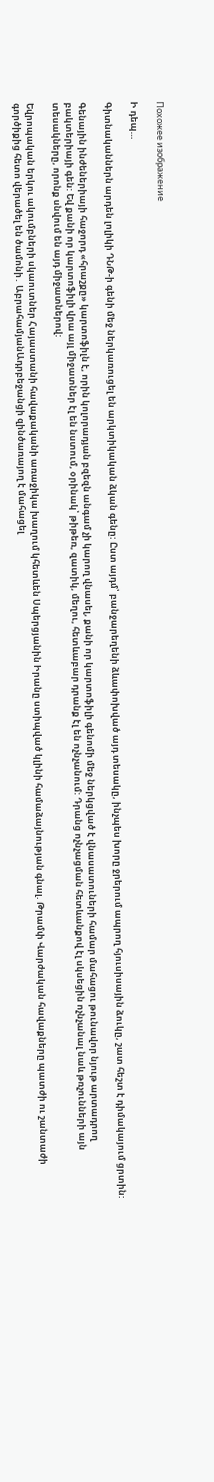Похожее изображение

Ի դեպ…

Գիտնականներն արդեն լոլիկի ԴՆԹ-ի գենի մեջ ներկառուցել են արկտիկական ձկան գենը: Ըստ այդմ՝ բանջարեղենի ձևափոխված այդ տեսակը, ինչպես խորը ջրերում ապրող հյուսիսային ձուկը, շատ հեշտ է դիմակայում ցրտին:

Գենային ինժեներիայի հաջորդ «հրաշքը» կարտոֆիլն է, որին կոլորադյան բզեզն անգամ չի կարող վնասել, քանի որ կարտոֆիլի գենոմի մեջ ներկցված է վնասատուների համար մահացու թունավոր նյութ արտադրող բակտերիայի գեն: Եվ քանի որ կարտոֆիլի վրա այլ միջատներ էլ են նստում, օրինակ՝ թիթեռ, զատիկ, մեղու, հետևաբար դրանք էլ են ոչնչանում: Դրանց ոչնչացման հետևանքով էլ սկսեցին ոչնչանալ նաև թռչունների այն տեսակները, որոնք սնվում են այդ միջատներով:

Եվրոպական երկու ակումբների սկաուտներ Հայաստանի հավաքականի առաջիկա խաղում կհետևեն Սպերցյանին Իրանը ստիպված կլինի համաձայնության գնալ. Թրամփ Վարժական հավաքները պատժի ու շանտաժի գործիքից հետո վերածել են ծամոնի․ ԱբրահամյանԱդրբեջանցի զինծառայող է մահացել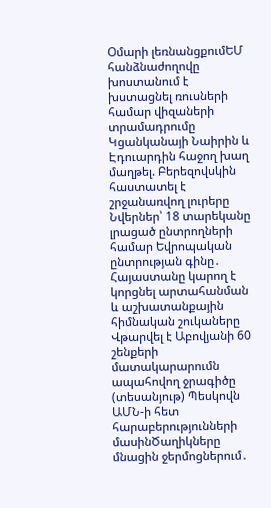Օմարի լեռնանցքումԵՄ հանձնաժողովը խոստանում է խստացնել ռուսների համար վիզաների տրամադրումը Կցանկանայի Նաիրին և Էդուարդին հաջող խաղ մաղթել. Բերեզովսկին հաստատել է շրջանառվող լուրերը Նվերներ՝ 18 տարեկանը լրացած ընտրողների համար Եվրոպական ընտրության գինը․ Հայաստանը կարող է կորցնել արտահանման և աշխատանքային հիմնական շուկաները Վթարվել է Աբովյանի 60 շենքերի մատակարարումն ապահովող ջրագիծը (տեսանյութ) Պեսկովն ԱՄՆ-ի հետ հարաբերությունների մասինԾաղիկները մնացին ջերմոցներում․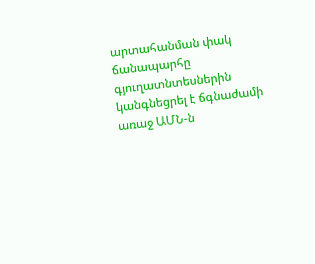արտահանման փակ ճանապարհը գյուղատնտեսներին կանգնեցրել է ճգնաժամի առաջ ԱՄՆ-ն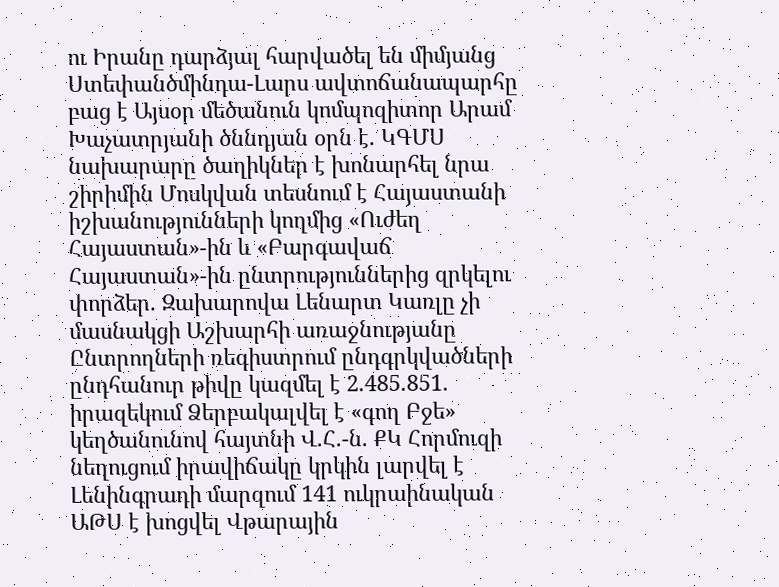ու Իրանը դարձյալ հարվածել են միմյանց Ստեփանծմինդա-Լարս ավտոճանապարհը բաց է Այսօր մեծանուն կոմպոզիտոր Արամ Խաչատրյանի ծննդյան օրն է. ԿԳՄՍ նախարարը ծաղիկներ է խոնարհել նրա շիրիմին Մոսկվան տեսնում է Հայաստանի իշխանությունների կողմից «Ուժեղ Հայաստան»-ին և «Բարգավաճ Հայաստան»-ին ընտրություններից զրկելու փորձեր. Զախարովա Լենարտ Կառլը չի մասնակցի Աշխարհի առաջնությանը Ընտրողների ռեգիստրում ընդգրկվածների ընդհանուր թիվը կազմել է 2.485.851. իրազեկում Ձերբակալվել է «գող Բջե» կեղծանունով հայտնի Վ.Հ.-ն. ՔԿ Հորմուզի նեղուցում իրավիճակը կրկին լարվել է Լենինգրադի մարզում 141 ուկրաինական ԱԹՍ է խոցվել Վթարային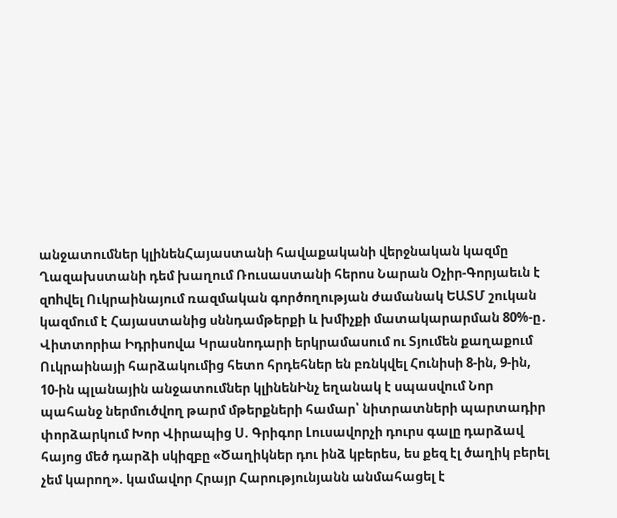անջատումներ կլինենՀայաստանի հավաքականի վերջնական կազմը Ղազախստանի դեմ խաղում Ռուսաստանի հերոս Նարան Օչիր-Գորյաեւն է զnhվել Ուկրաինայում ռազմական գործողության ժամանակ ԵԱՏՄ շուկան կազմում է Հայաստանից սննդամթերքի և խմիչքի մատակարարման 80%-ը․ Վիտտորիա Իդրիսովա Կրասնոդարի երկրամասում ու Տյումեն քաղաքում Ուկրաինայի հարձակումից հետո հրդեհներ են բռնկվել Հունիսի 8-ին, 9-ին, 10-ին պլանային անջատումներ կլինենԻնչ եղանակ է սպասվում Նոր պահանջ ներմուծվող թարմ մթերքների համար՝ նիտրատների պարտադիր փորձարկում Խոր Վիրապից Ս. Գրիգոր Լուսավորչի դուրս գալը դարձավ հայոց մեծ դարձի սկիզբը «Ծաղիկներ դու ինձ կբերես, ես քեզ էլ ծաղիկ բերել չեմ կարող». կամավոր Հրայր Հարությունյանն անմահացել է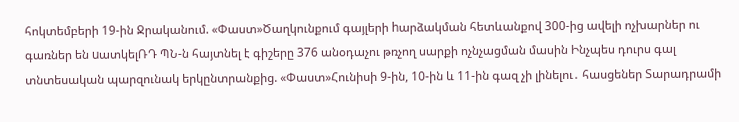հոկտեմբերի 19-ին Ջրականում. «Փաստ»Ծաղկունքում գայլերի hարձակման հետևանքով 300-ից ավելի ոչխարներ ու գառներ են uատկելՌԴ ՊՆ-ն հայտնել է գիշերը 376 անօդաչու թռչող սարքի ոչնչացման մասին Ինչպես դուրս գալ տնտեսական պարզունակ երկընտրանքից. «Փաստ»Հունիսի 9-ին, 10-ին և 11-ին գազ չի լինելու․ հասցեներ Տարադրամի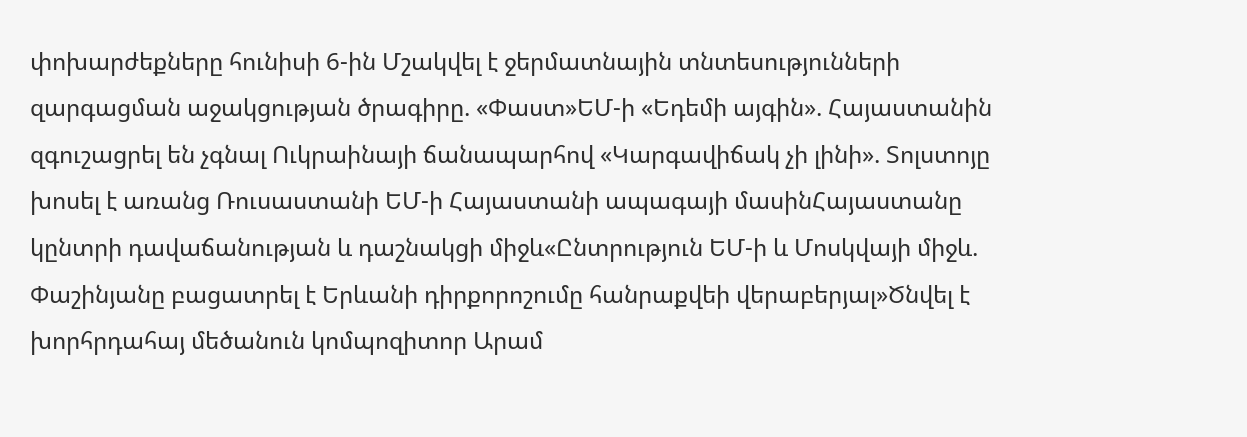փոխարժեքները հունիսի 6-ին Մշակվել է ջերմատնային տնտեսությունների զարգացման աջակցության ծրագիրը. «Փաստ»ԵՄ-ի «Եդեմի այգին». Հայաստանին զգուշացրել են չգնալ Ուկրաինայի ճանապարհով «Կարգավիճակ չի լինի». Տոլստոյը խոսել է առանց Ռուսաստանի ԵՄ-ի Հայաստանի ապագայի մասինՀայաստանը կընտրի դավաճանության և դաշնակցի միջև«Ընտրություն ԵՄ-ի և Մոսկվայի միջև. Փաշինյանը բացատրել է Երևանի դիրքորոշումը հանրաքվեի վերաբերյալ»Ծնվել է խորհրդահայ մեծանուն կոմպոզիտոր Արամ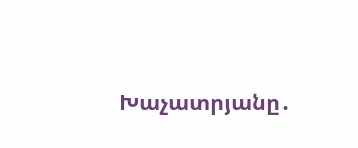Խաչատրյանը․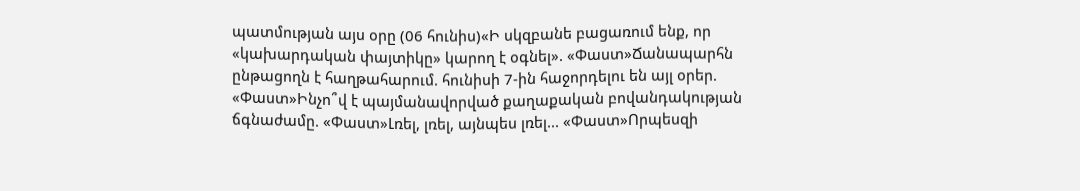պատմության այս օրը (06 հունիս)«Ի սկզբանե բացառում ենք, որ «կախարդական փայտիկը» կարող է օգնել». «Փաստ»Ճանապարհն ընթացողն է հաղթահարում. հունիսի 7-ին հաջորդելու են այլ օրեր. «Փաստ»Ինչո՞վ է պայմանավորված քաղաքական բովանդակության ճգնաժամը. «Փաստ»Լռել, լռել, այնպես լռել... «Փաստ»Որպեսզի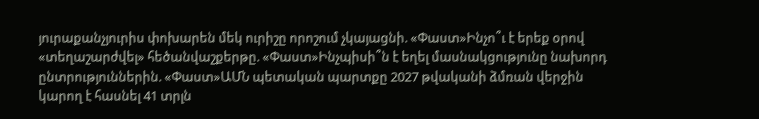յուրաքանչյուրիս փոխարեն մեկ ուրիշը որոշում չկայացնի. «Փաստ»Ինչո՞ւ է երեք օրով «տեղաշարժվել» հեծանվաշքերթը. «Փաստ»Ինչպիսի՞ն է եղել մասնակցությունը նախորդ ընտրություններին. «Փաստ»ԱՄՆ պետական պարտքը 2027 թվականի ձմռան վերջին կարող է հասնել 41 տրլն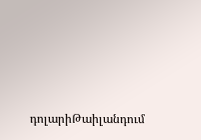դոլարիԹաիլանդում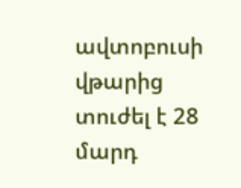ավտոբուսի վթարից տուժել է 28 մարդ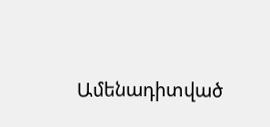Ամենադիտված